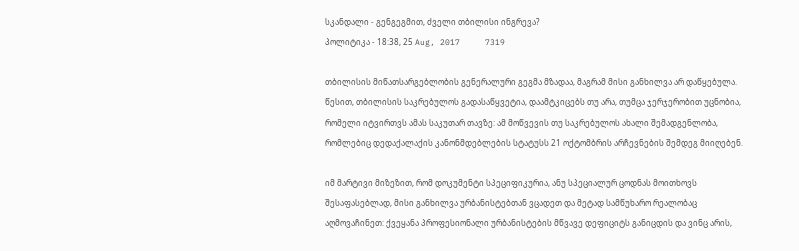სკანდალი - გენგეგმით, ძველი თბილისი ინგრევა?
პოლიტიკა - 18:38, 25 Aug, 2017     7319

თბილისის მიწათსარგებლობის გენერალური გეგმა მზადაა, მაგრამ მისი განხილვა არ დაწყებულა. წესით, თბილისის საკრებულოს გადასაწყვეტია, დაამტკიცებს თუ არა, თუმცა ჯერჯერობით უცნობია, რომელი იტვირთვს ამას საკუთარ თავზე: ამ მოწვევის თუ საკრებულოს ახალი შემადგენლობა, რომლებიც დედაქალაქის კანონმდებლების სტატუსს 21 ოქტომბრის არჩევნების შემდეგ მიიღებენ.

იმ მარტივი მიზეზით, რომ დოკუმენტი სპეციფიკურია, ანუ სპეციალურ ცოდნას მოითხოვს შესაფასებლად, მისი განხილვა ურბანისტებთან ვცადეთ და მეტად სამწუხარო რეალობაც აღმოვაჩინეთ: ქვეყანა პროფესიონალი ურბანისტების მწვავე დეფიციტს განიცდის და ვინც არის,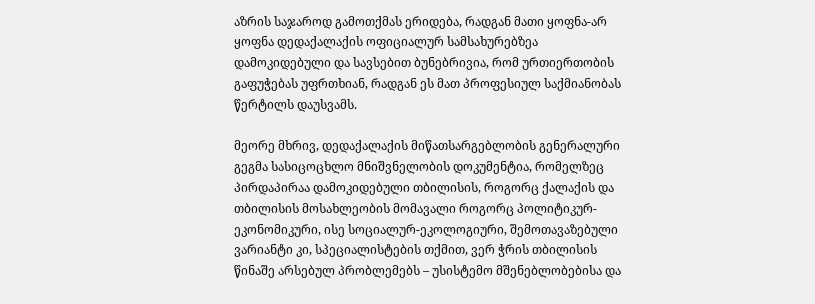აზრის საჯაროდ გამოთქმას ერიდება, რადგან მათი ყოფნა-არ ყოფნა დედაქალაქის ოფიციალურ სამსახურებზეა დამოკიდებული და სავსებით ბუნებრივია, რომ ურთიერთობის გაფუჭებას უფრთხიან, რადგან ეს მათ პროფესიულ საქმიანობას წერტილს დაუსვამს.

მეორე მხრივ, დედაქალაქის მიწათსარგებლობის გენერალური გეგმა სასიცოცხლო მნიშვნელობის დოკუმენტია, რომელზეც პირდაპირაა დამოკიდებული თბილისის, როგორც ქალაქის და თბილისის მოსახლეობის მომავალი როგორც პოლიტიკურ-ეკონომიკური, ისე სოციალურ-ეკოლოგიური, შემოთავაზებული ვარიანტი კი, სპეციალისტების თქმით, ვერ ჭრის თბილისის წინაშე არსებულ პრობლემებს – უსისტემო მშენებლობებისა და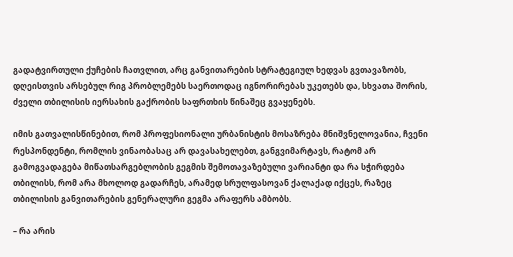გადატვირთული ქუჩების ჩათვლით, არც განვითარების სტრატეგიულ ხედვას გვთავაზობს, დღეისთვის არსებულ რიგ პრობლემებს საერთოდაც იგნორირებას უკეთებს და, სხვათა შორის, ძველი თბილისის იერსახის გაქრობის საფრთხის წინაშეც გვაყენებს.

იმის გათვალისწინებით, რომ პროფესიონალი ურბანისტის მოსაზრება მნიშვნელოვანია, ჩვენი რესპონდენტი, რომლის ვინაობასაც არ დავასახელებთ, განგვიმარტავს, რატომ არ გამოგვადაგება მიწათსარგებლობის გეგმის შემოთავაზებული ვარიანტი და რა სჭირდება თბილისს, რომ არა მხოლოდ გადარჩეს, არამედ სრულფასოვან ქალაქად იქცეს, რაზეც თბილისის განვითარების გენერალური გეგმა არაფერს ამბობს.

– რა არის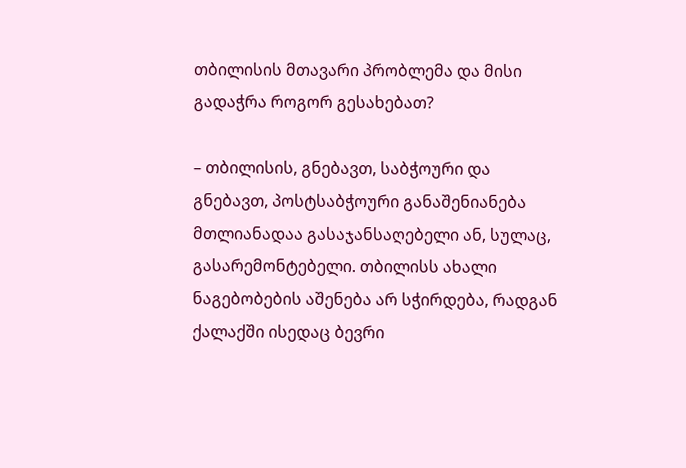თბილისის მთავარი პრობლემა და მისი გადაჭრა როგორ გესახებათ?

– თბილისის, გნებავთ, საბჭოური და გნებავთ, პოსტსაბჭოური განაშენიანება მთლიანადაა გასაჯანსაღებელი ან, სულაც, გასარემონტებელი. თბილისს ახალი ნაგებობების აშენება არ სჭირდება, რადგან ქალაქში ისედაც ბევრი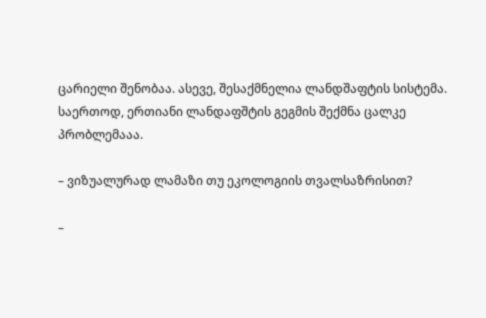ცარიელი შენობაა. ასევე, შესაქმნელია ლანდშაფტის სისტემა. საერთოდ, ერთიანი ლანდაფშტის გეგმის შექმნა ცალკე პრობლემააა.

– ვიზუალურად ლამაზი თუ ეკოლოგიის თვალსაზრისით?

–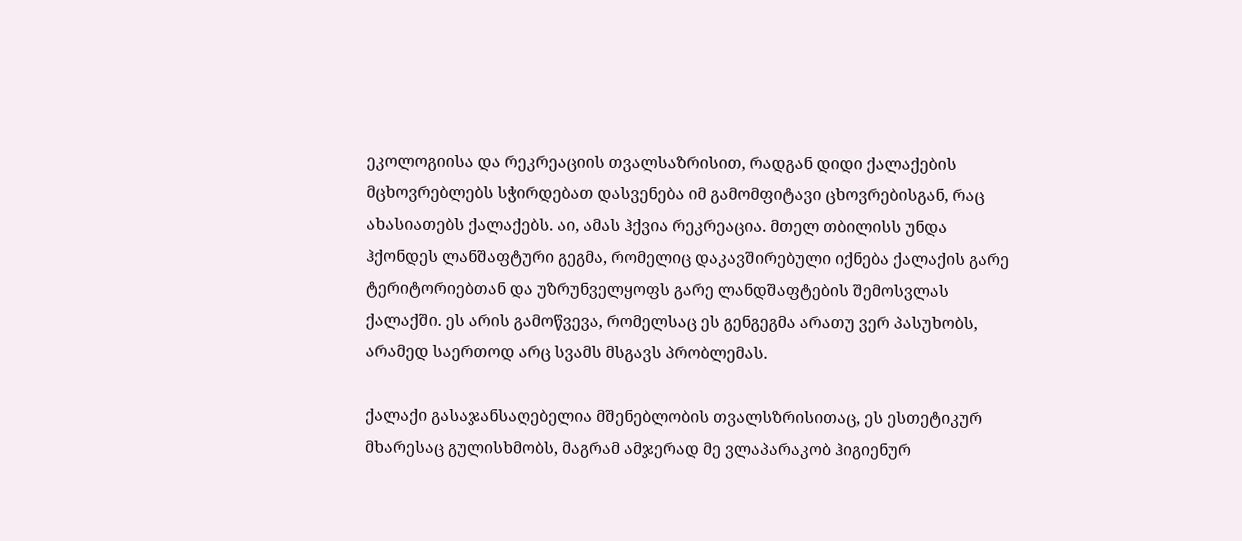ეკოლოგიისა და რეკრეაციის თვალსაზრისით, რადგან დიდი ქალაქების მცხოვრებლებს სჭირდებათ დასვენება იმ გამომფიტავი ცხოვრებისგან, რაც ახასიათებს ქალაქებს. აი, ამას ჰქვია რეკრეაცია. მთელ თბილისს უნდა ჰქონდეს ლანშაფტური გეგმა, რომელიც დაკავშირებული იქნება ქალაქის გარე ტერიტორიებთან და უზრუნველყოფს გარე ლანდშაფტების შემოსვლას ქალაქში. ეს არის გამოწვევა, რომელსაც ეს გენგეგმა არათუ ვერ პასუხობს, არამედ საერთოდ არც სვამს მსგავს პრობლემას.

ქალაქი გასაჯანსაღებელია მშენებლობის თვალსზრისითაც, ეს ესთეტიკურ მხარესაც გულისხმობს, მაგრამ ამჯერად მე ვლაპარაკობ ჰიგიენურ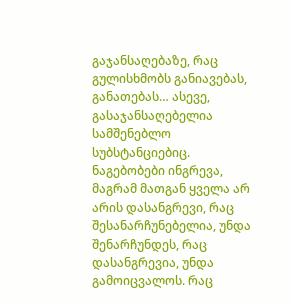გაჯანსაღებაზე, რაც გულისხმობს განიავებას, განათებას… ასევე, გასაჯანსაღებელია სამშენებლო სუბსტანციებიც. ნაგებობები ინგრევა, მაგრამ მათგან ყველა არ არის დასანგრევი, რაც შესანარჩუნებელია, უნდა შენარჩუნდეს, რაც დასანგრევია, უნდა გამოიცვალოს. რაც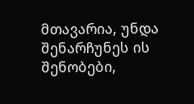მთავარია, უნდა შენარჩუნეს ის შენობები,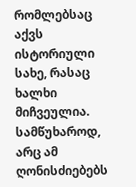რომლებსაც აქვს ისტორიული სახე, რასაც ხალხი მიჩვეულია. სამწუხაროდ, არც ამ ღონისძიებებს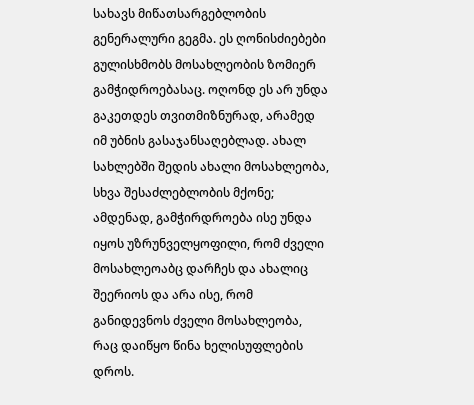სახავს მიწათსარგებლობის გენერალური გეგმა. ეს ღონისძიებები გულისხმობს მოსახლეობის ზომიერ გამჭიდროებასაც. ოღონდ ეს არ უნდა გაკეთდეს თვითმიზნურად, არამედ იმ უბნის გასაჯანსაღებლად. ახალ სახლებში შედის ახალი მოსახლეობა, სხვა შესაძლებლობის მქონე; ამდენად, გამჭირდროება ისე უნდა იყოს უზრუნველყოფილი, რომ ძველი მოსახლეოაბც დარჩეს და ახალიც შეერიოს და არა ისე, რომ განიდევნოს ძველი მოსახლეობა, რაც დაიწყო წინა ხელისუფლების დროს.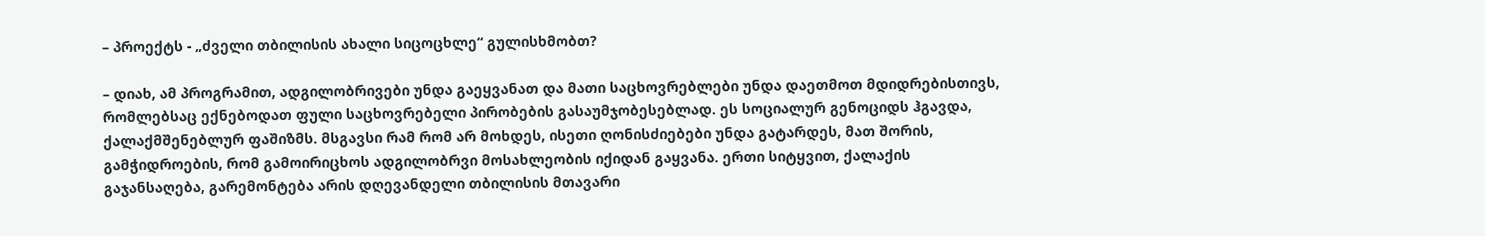– პროექტს - „ძველი თბილისის ახალი სიცოცხლე“ გულისხმობთ?

– დიახ, ამ პროგრამით, ადგილობრივები უნდა გაეყვანათ და მათი საცხოვრებლები უნდა დაეთმოთ მდიდრებისთივს, რომლებსაც ექნებოდათ ფული საცხოვრებელი პირობების გასაუმჯობესებლად. ეს სოციალურ გენოციდს ჰგავდა, ქალაქმშენებლურ ფაშიზმს. მსგავსი რამ რომ არ მოხდეს, ისეთი ღონისძიებები უნდა გატარდეს, მათ შორის, გამჭიდროების, რომ გამოირიცხოს ადგილობრვი მოსახლეობის იქიდან გაყვანა. ერთი სიტყვით, ქალაქის გაჯანსაღება, გარემონტება არის დღევანდელი თბილისის მთავარი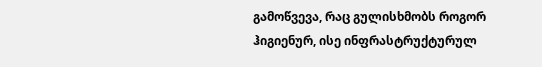გამოწვევა, რაც გულისხმობს როგორ ჰიგიენურ, ისე ინფრასტრუქტურულ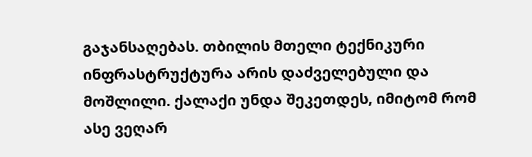გაჯანსაღებას. თბილის მთელი ტექნიკური ინფრასტრუქტურა არის დაძველებული და მოშლილი. ქალაქი უნდა შეკეთდეს, იმიტომ რომ ასე ვეღარ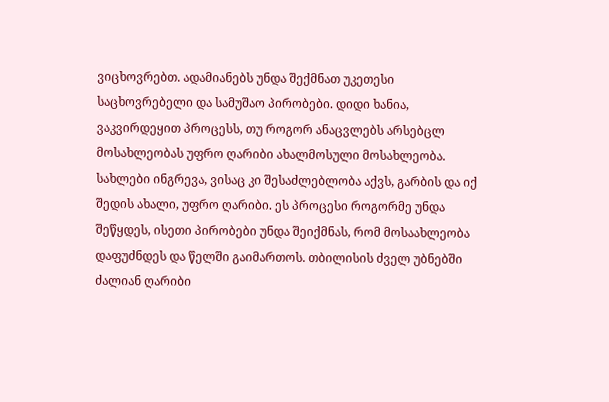ვიცხოვრებთ. ადამიანებს უნდა შექმნათ უკეთესი საცხოვრებელი და სამუშაო პირობები. დიდი ხანია, ვაკვირდეყით პროცესს, თუ როგორ ანაცვლებს არსებცლ მოსახლეობას უფრო ღარიბი ახალმოსული მოსახლეობა. სახლები ინგრევა, ვისაც კი შესაძლებლობა აქვს, გარბის და იქ შედის ახალი, უფრო ღარიბი. ეს პროცესი როგორმე უნდა შეწყდეს, ისეთი პირობები უნდა შეიქმნას, რომ მოსაახლეობა დაფუძნდეს და წელში გაიმართოს. თბილისის ძველ უბნებში ძალიან ღარიბი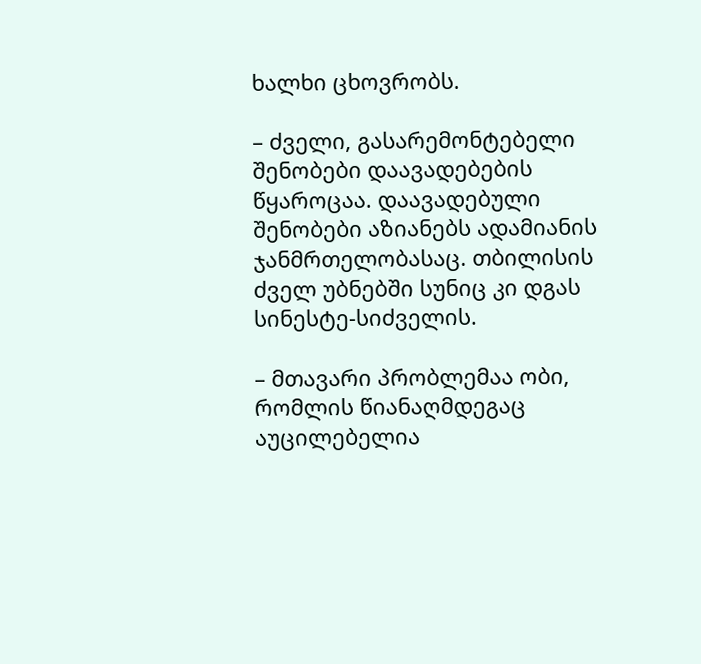ხალხი ცხოვრობს.

– ძველი, გასარემონტებელი შენობები დაავადებების წყაროცაა. დაავადებული შენობები აზიანებს ადამიანის ჯანმრთელობასაც. თბილისის ძველ უბნებში სუნიც კი დგას სინესტე-სიძველის.

– მთავარი პრობლემაა ობი, რომლის წიანაღმდეგაც აუცილებელია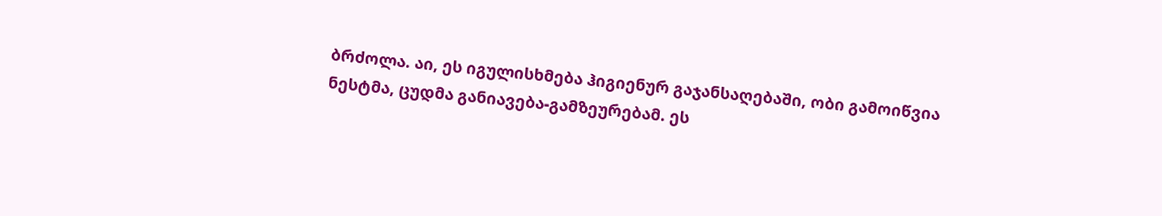ბრძოლა. აი, ეს იგულისხმება ჰიგიენურ გაჯანსაღებაში, ობი გამოიწვია ნესტმა, ცუდმა განიავება-გამზეურებამ. ეს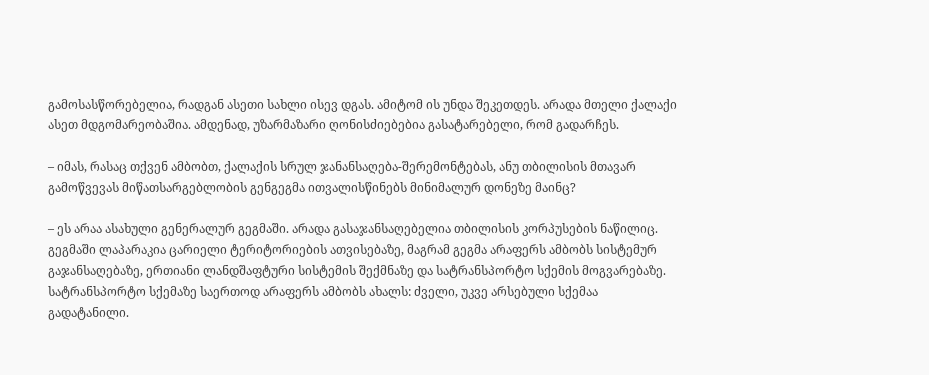გამოსასწორებელია, რადგან ასეთი სახლი ისევ დგას. ამიტომ ის უნდა შეკეთდეს. არადა მთელი ქალაქი ასეთ მდგომარეობაშია. ამდენად, უზარმაზარი ღონისძიებებია გასატარებელი, რომ გადარჩეს.

– იმას, რასაც თქვენ ამბობთ, ქალაქის სრულ ჯანანსაღება-შერემონტებას, ანუ თბილისის მთავარ გამოწვევას მიწათსარგებლობის გენგეგმა ითვალისწინებს მინიმალურ დონეზე მაინც?

– ეს არაა ასახული გენერალურ გეგმაში. არადა გასაჯანსაღებელია თბილისის კორპუსების ნაწილიც. გეგმაში ლაპარაკია ცარიელი ტერიტორიების ათვისებაზე, მაგრამ გეგმა არაფერს ამბობს სისტემურ გაჯანსაღებაზე, ერთიანი ლანდშაფტური სისტემის შექმნაზე და სატრანსპორტო სქემის მოგვარებაზე. სატრანსპორტო სქემაზე საერთოდ არაფერს ამბობს ახალს: ძველი, უკვე არსებული სქემაა გადატანილი.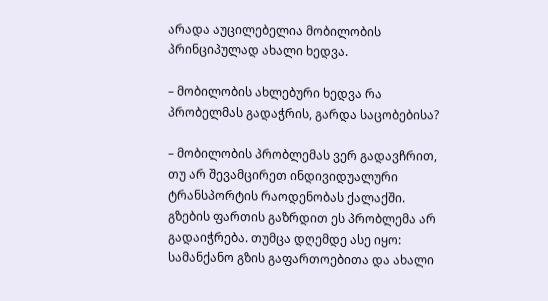არადა აუცილებელია მობილობის პრინციპულად ახალი ხედვა.

– მობილობის ახლებური ხედვა რა პრობელმას გადაჭრის, გარდა საცობებისა?

– მობილობის პრობლემას ვერ გადავჩრით, თუ არ შევამცირეთ ინდივიდუალური ტრანსპორტის რაოდენობას ქალაქში. გზების ფართის გაზრდით ეს პრობლემა არ გადაიჭრება. თუმცა დღემდე ასე იყო: სამანქანო გზის გაფართოებითა და ახალი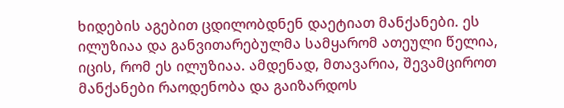ხიდების აგებით ცდილობდნენ დაეტიათ მანქანები. ეს ილუზიაა და განვითარებულმა სამყარომ ათეული წელია, იცის, რომ ეს ილუზიაა. ამდენად, მთავარია, შევამციროთ მანქანები რაოდენობა და გაიზარდოს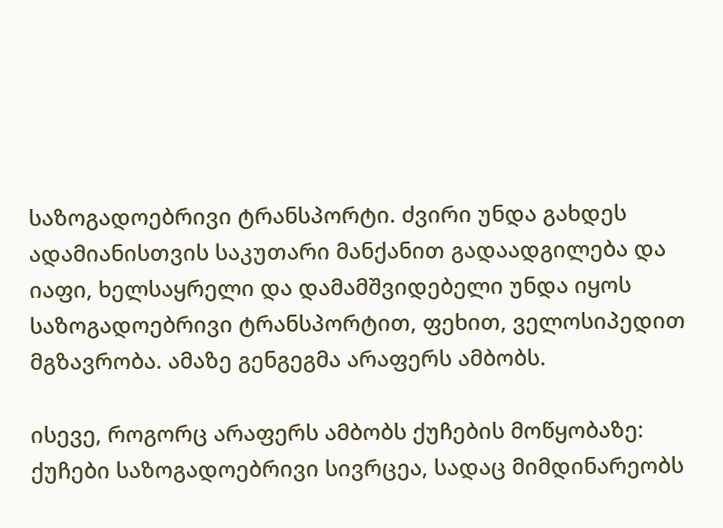საზოგადოებრივი ტრანსპორტი. ძვირი უნდა გახდეს ადამიანისთვის საკუთარი მანქანით გადაადგილება და იაფი, ხელსაყრელი და დამამშვიდებელი უნდა იყოს საზოგადოებრივი ტრანსპორტით, ფეხით, ველოსიპედით მგზავრობა. ამაზე გენგეგმა არაფერს ამბობს.

ისევე, როგორც არაფერს ამბობს ქუჩების მოწყობაზე: ქუჩები საზოგადოებრივი სივრცეა, სადაც მიმდინარეობს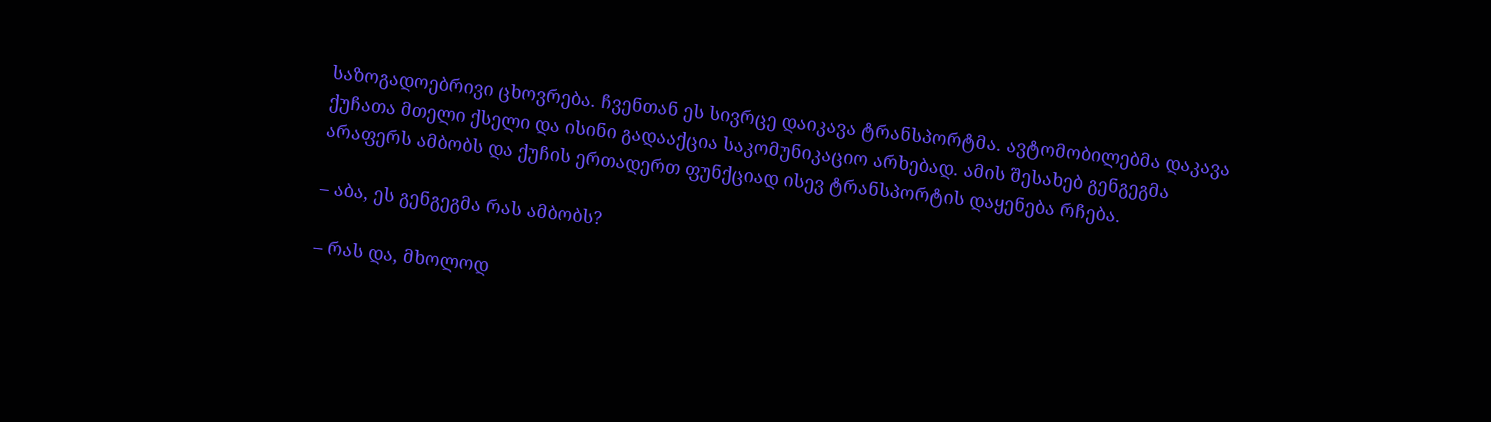საზოგადოებრივი ცხოვრება. ჩვენთან ეს სივრცე დაიკავა ტრანსპორტმა. ავტომობილებმა დაკავა ქუჩათა მთელი ქსელი და ისინი გადააქცია საკომუნიკაციო არხებად. ამის შესახებ გენგეგმა არაფერს ამბობს და ქუჩის ერთადერთ ფუნქციად ისევ ტრანსპორტის დაყენება რჩება.

– აბა, ეს გენგეგმა რას ამბობს?

– რას და, მხოლოდ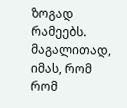ზოგად რამეებს. მაგალითად, იმას, რომ რომ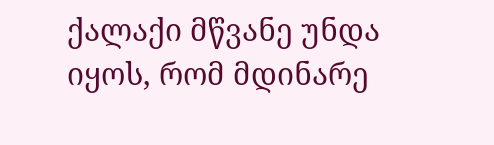ქალაქი მწვანე უნდა იყოს, რომ მდინარე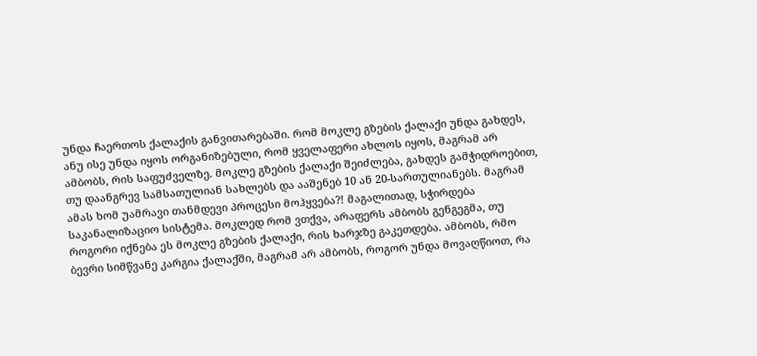უნდა ჩაერთოს ქალაქის განვითარებაში. რომ მოკლე გზების ქალაქი უნდა გახდეს, ანუ ისე უნდა იყოს ორგანიზებული, რომ ყველაფერი ახლოს იყოს, მაგრამ არ ამბობს, რის საფუძველზე. მოკლე გზების ქალაქი შეიძლება, გახდეს გამჭიდროებით, თუ დაანგრევ სამსათულიან სახლებს და ააშენებ 10 ან 20-სართულიანებს. მაგრამ ამას ხომ უამრავი თანმდევი პროცესი მოჰყვება?! მაგალითად, სჭირდება საკანალიზაციო სისტემა. მოკლედ რომ ვთქვა, არაფერს ამბობს გენგეგმა, თუ როგორი იქნება ეს მოკლე გზების ქალაქი, რის ხარჯზე გაკეთდება. ამბობს, რმო ბევრი სიმწვანე კარგია ქალაქში, მაგრამ არ ამბობს, როგორ უნდა მოვაღწიოთ, რა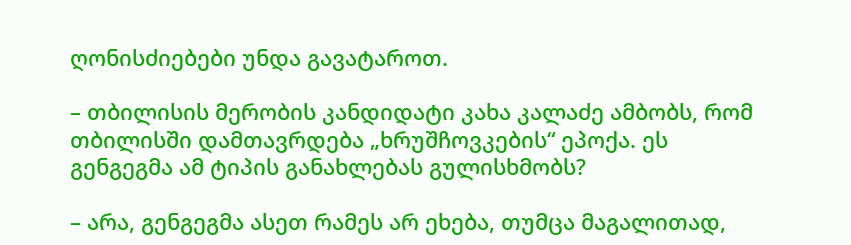ღონისძიებები უნდა გავატაროთ.

– თბილისის მერობის კანდიდატი კახა კალაძე ამბობს, რომ თბილისში დამთავრდება „ხრუშჩოვკების“ ეპოქა. ეს გენგეგმა ამ ტიპის განახლებას გულისხმობს?

– არა, გენგეგმა ასეთ რამეს არ ეხება, თუმცა მაგალითად,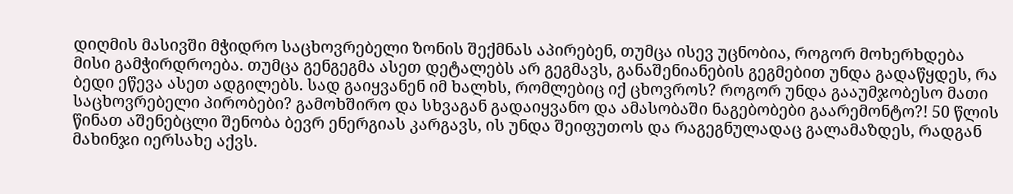დიღმის მასივში მჭიდრო საცხოვრებელი ზონის შექმნას აპირებენ, თუმცა ისევ უცნობია, როგორ მოხერხდება მისი გამჭირდროება. თუმცა გენგეგმა ასეთ დეტალებს არ გეგმავს, განაშენიანების გეგმებით უნდა გადაწყდეს, რა ბედი ეწევა ასეთ ადგილებს. სად გაიყვანენ იმ ხალხს, რომლებიც იქ ცხოვროს? როგორ უნდა გააუმჯობესო მათი საცხოვრებელი პირობები? გამოხშირო და სხვაგან გადაიყვანო და ამასობაში ნაგებობები გაარემონტო?! 50 წლის წინათ აშენებცლი შენობა ბევრ ენერგიას კარგავს, ის უნდა შეიფუთოს და რაგეგნულადაც გალამაზდეს, რადგან მახინჯი იერსახე აქვს.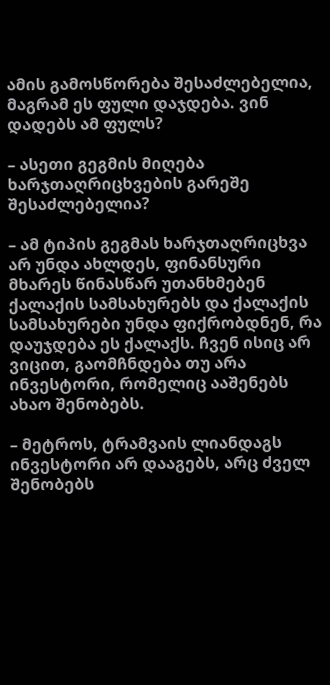ამის გამოსწორება შესაძლებელია, მაგრამ ეს ფული დაჯდება. ვინ დადებს ამ ფულს?

– ასეთი გეგმის მიღება ხარჯთაღრიცხვების გარეშე შესაძლებელია?

– ამ ტიპის გეგმას ხარჯთაღრიცხვა არ უნდა ახლდეს, ფინანსური მხარეს წინასწარ უთანხმებენ ქალაქის სამსახურებს და ქალაქის სამსახურები უნდა ფიქრობდნენ, რა დაუჯდება ეს ქალაქს. ჩვენ ისიც არ ვიცით, გაომჩნდება თუ არა ინვესტორი, რომელიც ააშენებს ახაო შენობებს.

– მეტროს, ტრამვაის ლიანდაგს ინვესტორი არ დააგებს, არც ძველ შენობებს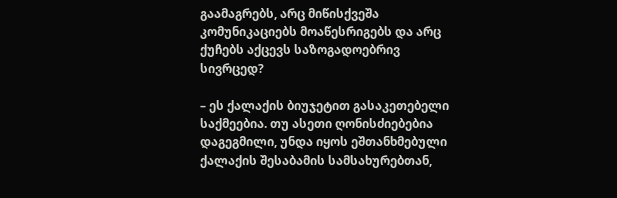გაამაგრებს, არც მიწისქვეშა კომუნიკაციებს მოაწესრიგებს და არც ქუჩებს აქცევს საზოგადოებრივ სივრცედ?

– ეს ქალაქის ბიუჯეტით გასაკეთებელი საქმეებია. თუ ასეთი ღონისძიებებია დაგეგმილი, უნდა იყოს ეშთანხმებული ქალაქის შესაბამის სამსახურებთან,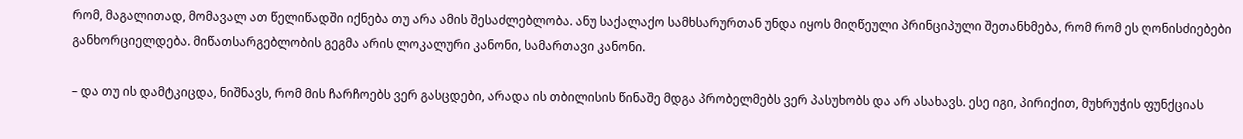რომ, მაგალითად, მომავალ ათ წელიწადში იქნება თუ არა ამის შესაძლებლობა. ანუ საქალაქო სამხსარურთან უნდა იყოს მიღწეული პრინციპული შეთანხმება, რომ რომ ეს ღონისძიებები განხორციელდება. მიწათსარგებლობის გეგმა არის ლოკალური კანონი, სამართავი კანონი.

– და თუ ის დამტკიცდა, ნიშნავს, რომ მის ჩარჩოებს ვერ გასცდები, არადა ის თბილისის წინაშე მდგა პრობელმებს ვერ პასუხობს და არ ასახავს. ესე იგი, პირიქით, მუხრუჭის ფუნქციას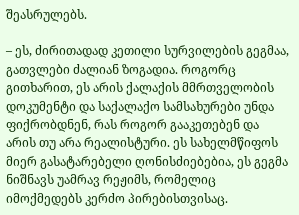შეასრულებს.

– ეს, ძირითადად კეთილი სურვილების გეგმაა, გათვლები ძალიან ზოგადია. როგორც გითხარით, ეს არის ქალაქის მმრთველობის დოკუმენტი და საქალაქო სამსახურები უნდა ფიქრობდნენ, რას როგორ გააკეთებენ და არის თუ არა რეალისტური. ეს სახელმწიფოს მიერ გასატარებელი ღონისძიებებია, ეს გეგმა ნიშნავს უამრავ რეჟიმს, რომელიც იმოქმედებს კერძო პირებისთვისაც.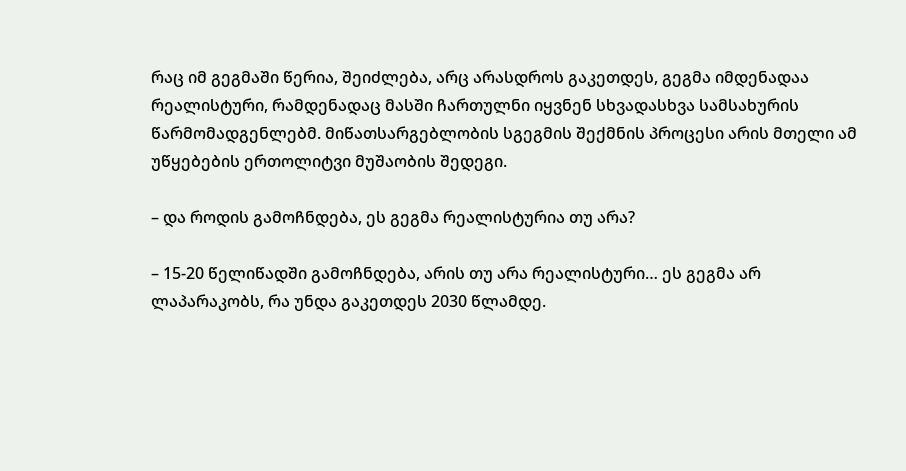რაც იმ გეგმაში წერია, შეიძლება, არც არასდროს გაკეთდეს, გეგმა იმდენადაა რეალისტური, რამდენადაც მასში ჩართულნი იყვნენ სხვადასხვა სამსახურის წარმომადგენლებმ. მიწათსარგებლობის სგეგმის შექმნის პროცესი არის მთელი ამ უწყებების ერთოლიტვი მუშაობის შედეგი.

– და როდის გამოჩნდება, ეს გეგმა რეალისტურია თუ არა?

– 15-20 წელიწადში გამოჩნდება, არის თუ არა რეალისტური… ეს გეგმა არ ლაპარაკობს, რა უნდა გაკეთდეს 2030 წლამდე.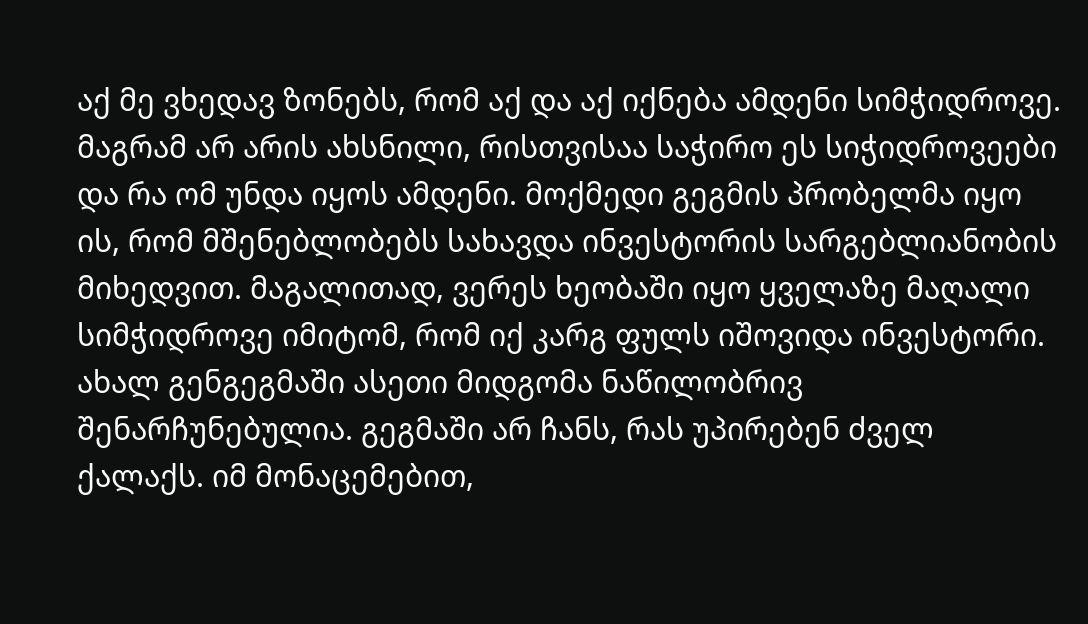აქ მე ვხედავ ზონებს, რომ აქ და აქ იქნება ამდენი სიმჭიდროვე. მაგრამ არ არის ახსნილი, რისთვისაა საჭირო ეს სიჭიდროვეები და რა ომ უნდა იყოს ამდენი. მოქმედი გეგმის პრობელმა იყო ის, რომ მშენებლობებს სახავდა ინვესტორის სარგებლიანობის მიხედვით. მაგალითად, ვერეს ხეობაში იყო ყველაზე მაღალი სიმჭიდროვე იმიტომ, რომ იქ კარგ ფულს იშოვიდა ინვესტორი. ახალ გენგეგმაში ასეთი მიდგომა ნაწილობრივ შენარჩუნებულია. გეგმაში არ ჩანს, რას უპირებენ ძველ ქალაქს. იმ მონაცემებით,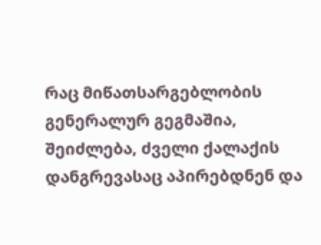რაც მიწათსარგებლობის გენერალურ გეგმაშია, შეიძლება, ძველი ქალაქის დანგრევასაც აპირებდნენ და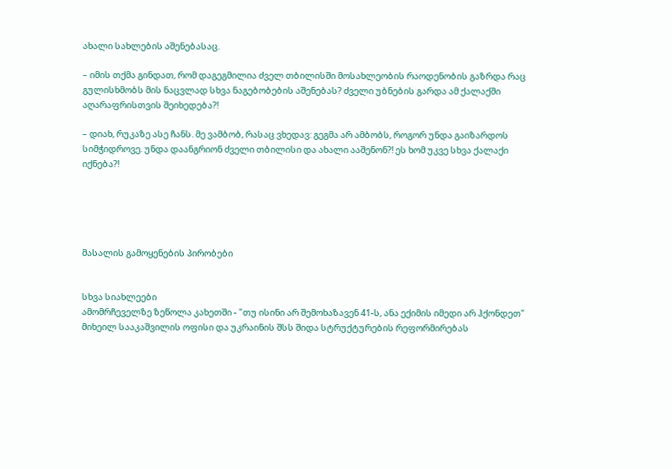ახალი სახლების აშენებასაც.

– იმის თქმა გინდათ, რომ დაგეგმილია ძველ თბილისში მოსახლეობის რაოდენობის გაზრდა რაც გულისხმობს მის ნაცვლად სხვა ნაგებობების აშენებას? ძველი უბნების გარდა ამ ქალაქში აღარაფრისთვის შეიხედება?!

– დიახ, რუკაზე ასე ჩანს. მე ვამბობ, რასაც ვხედავ: გეგმა არ ამბობს, როგორ უნდა გაიზარდოს სიმჭიდროვე. უნდა დაანგრიონ ძველი თბილისი და ახალი ააშენონ?! ეს ხომ უკვე სხვა ქალაქი იქნება?!





მასალის გამოყენების პირობები


სხვა სიახლეები
ამომრჩეველზე ზეწოლა კახეთში - "თუ ისინი არ შემოხაზავენ 41-ს, ანა ექიმის იმედი არ ჰქონდეთ"
მიხეილ სააკაშვილის ოფისი და უკრაინის შსს შიდა სტრუქტურების რეფორმირებას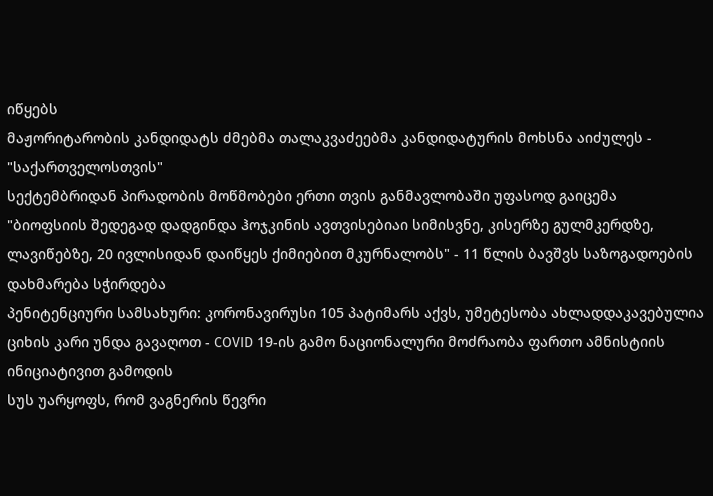იწყებს
მაჟორიტარობის კანდიდატს ძმებმა თალაკვაძეებმა კანდიდატურის მოხსნა აიძულეს - "საქართველოსთვის"
სექტემბრიდან პირადობის მოწმობები ერთი თვის განმავლობაში უფასოდ გაიცემა
"ბიოფსიის შედეგად დადგინდა ჰოჯკინის ავთვისებიაი სიმისვნე, კისერზე გულმკერდზე, ლავიწებზე, 20 ივლისიდან დაიწყეს ქიმიებით მკურნალობს" - 11 წლის ბავშვს საზოგადოების დახმარება სჭირდება
პენიტენციური სამსახური: კორონავირუსი 105 პატიმარს აქვს, უმეტესობა ახლადდაკავებულია
ციხის კარი უნდა გავაღოთ - COVID 19-ის გამო ნაციონალური მოძრაობა ფართო ამნისტიის ინიციატივით გამოდის
სუს უარყოფს, რომ ვაგნერის წევრი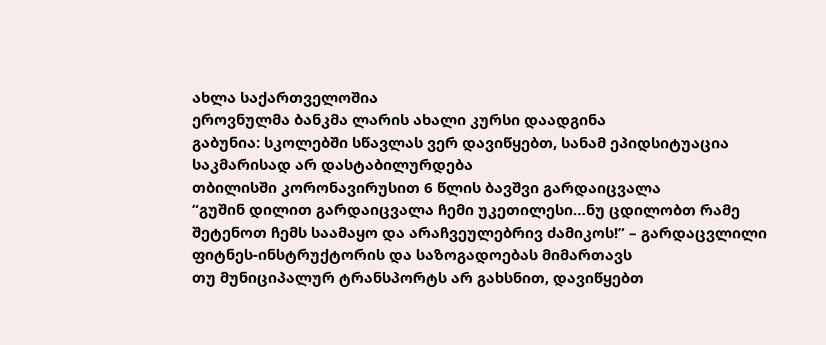ახლა საქართველოშია
ეროვნულმა ბანკმა ლარის ახალი კურსი დაადგინა
გაბუნია: სკოლებში სწავლას ვერ დავიწყებთ, სანამ ეპიდსიტუაცია საკმარისად არ დასტაბილურდება
თბილისში კორონავირუსით 6 წლის ბავშვი გარდაიცვალა
“გუშინ დილით გარდაიცვალა ჩემი უკეთილესი…ნუ ცდილობთ რამე შეტენოთ ჩემს საამაყო და არაჩვეულებრივ ძამიკოს!” – გარდაცვლილი ფიტნეს-ინსტრუქტორის და საზოგადოებას მიმართავს
თუ მუნიციპალურ ტრანსპორტს არ გახსნით, დავიწყებთ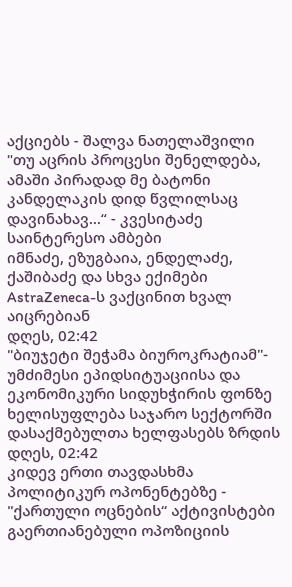აქციებს - შალვა ნათელაშვილი
"თუ აცრის პროცესი შენელდება, ამაში პირადად მე ბატონი კანდელაკის დიდ წვლილსაც დავინახავ...“ - კვესიტაძე
საინტერესო ამბები
იმნაძე, ეზუგბაია, ენდელაძე, ქაშიბაძე და სხვა ექიმები AstraZeneca-ს ვაქცინით ხვალ აიცრებიან
დღეს, 02:42
"ბიუჯეტი შეჭამა ბიუროკრატიამ"- უმძიმესი ეპიდსიტუაციისა და ეკონომიკური სიდუხჭირის ფონზე ხელისუფლება საჯარო სექტორში დასაქმებულთა ხელფასებს ზრდის
დღეს, 02:42
კიდევ ერთი თავდასხმა პოლიტიკურ ოპონენტებზე - "ქართული ოცნების“ აქტივისტები გაერთიანებული ოპოზიციის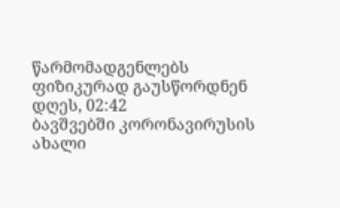წარმომადგენლებს ფიზიკურად გაუსწორდნენ
დღეს, 02:42
ბავშვებში კორონავირუსის ახალი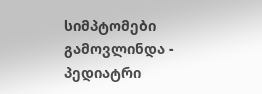სიმპტომები გამოვლინდა - პედიატრი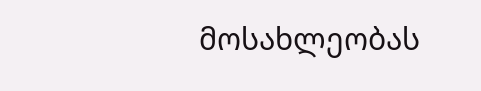მოსახლეობას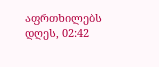აფრთხილებს
დღეს, 02:42